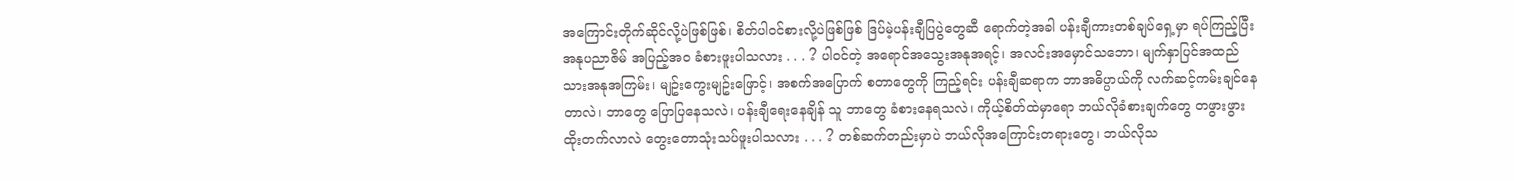အကြောင်းတိုက်ဆိုင်လို့ပဲဖြစ်ဖြစ်၊ စိတ်ပါဝင်စားလို့ပဲဖြစ်ဖြစ် ဒြပ်မဲ့ပန်းချီပြပွဲတွေဆီ ရောက်တဲ့အခါ ပန်းချီကားတစ်ချပ်ရှေ့မှာ ရပ်ကြည့်ပြီး အနုပညာဇိမ် အပြည့်အဝ ခံစားဖူးပါသလား . . . ? ပါဝင်တဲ့ အရောင်အသွေးအနုအရင့်၊ အလင်းအမှောင်သဘော၊ မျက်နှာပြင်အထည်သားအနုအကြမ်း၊ မျဥ်းကွေးမျဥ်းဖြောင့်၊ အစက်အပြောက် စတာတွေကို ကြည့်ရင်း ပန်းချီဆရာက ဘာအဓိပ္ပာယ်ကို လက်ဆင့်ကမ်းချင်နေတာလဲ၊ ဘာတွေ ပြောပြနေသလဲ၊ ပန်းချီရေးနေချိန် သူ ဘာတွေ ခံစားနေရသလဲ၊ ကိုယ့်စိတ်ထဲမှာရော ဘယ်လိုခံစားချက်တွေ တဖွားဖွား ထိုးတက်လာလဲ တွေးတောသုံးသပ်ဖူးပါသလား . . . ? တစ်ဆက်တည်းမှာပဲ ဘယ်လိုအကြောင်းတရားတွေ၊ ဘယ်လိုသ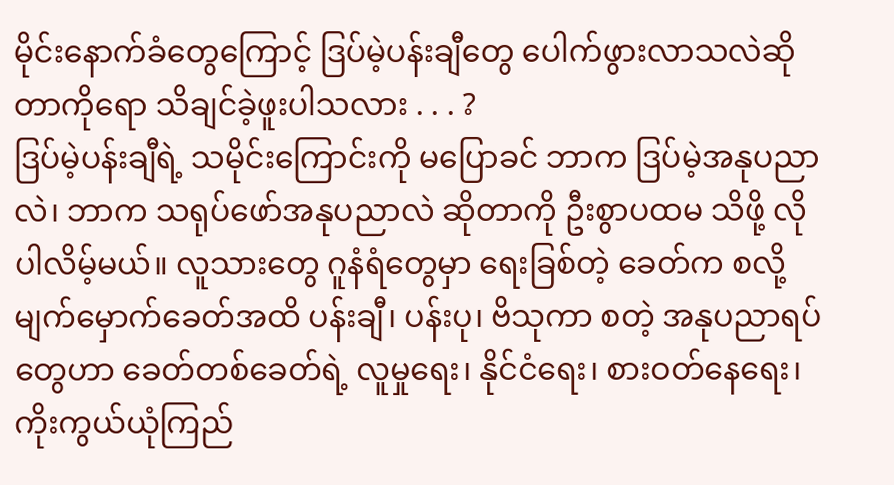မိုင်းနောက်ခံတွေကြောင့် ဒြပ်မဲ့ပန်းချီတွေ ပေါက်ဖွားလာသလဲဆိုတာကိုရော သိချင်ခဲ့ဖူးပါသလား . . . ?
ဒြပ်မဲ့ပန်းချီရဲ့ သမိုင်းကြောင်းကို မပြောခင် ဘာက ဒြပ်မဲ့အနုပညာလဲ၊ ဘာက သရုပ်ဖော်အနုပညာလဲ ဆိုတာကို ဦးစွာပထမ သိဖို့ လိုပါလိမ့်မယ်။ လူသားတွေ ဂူနံရံတွေမှာ ရေးခြစ်တဲ့ ခေတ်က စလို့ မျက်မှောက်ခေတ်အထိ ပန်းချီ၊ ပန်းပု၊ ဗိသုကာ စတဲ့ အနုပညာရပ်တွေဟာ ခေတ်တစ်ခေတ်ရဲ့ လူမှုရေး၊ နိုင်ငံရေး၊ စားဝတ်နေရေး၊ ကိုးကွယ်ယုံကြည်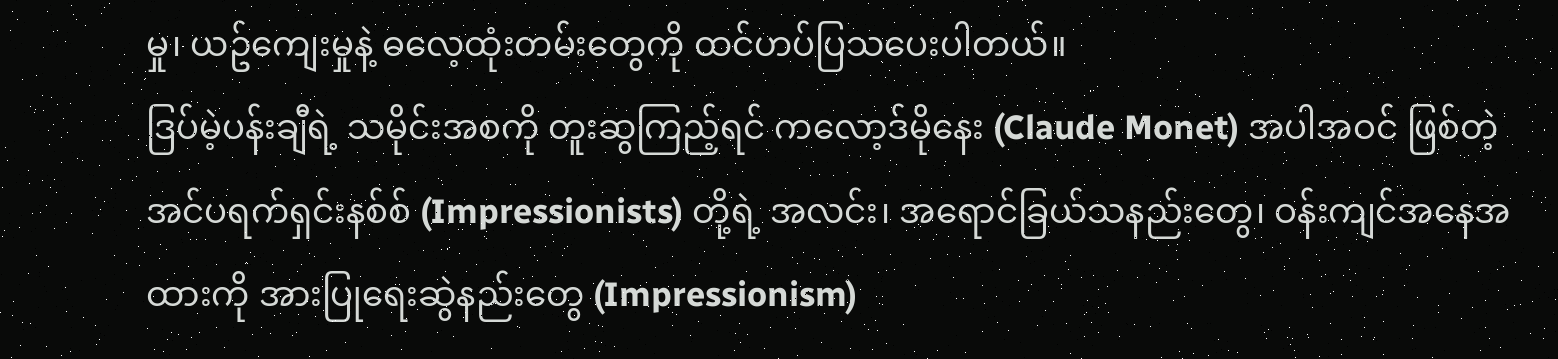မှု၊ ယဥ်ကျေးမှုနဲ့ ဓလေ့ထုံးတမ်းတွေကို ထင်ဟပ်ပြသပေးပါတယ်။
ဒြပ်မဲ့ပန်းချီရဲ့ သမိုင်းအစကို တူးဆွကြည့်ရင် ကလော့ဒ်မိုနေး (Claude Monet) အပါအဝင် ဖြစ်တဲ့ အင်ပရက်ရှင်းနစ်စ် (Impressionists) တို့ရဲ့ အလင်း၊ အရောင်ခြယ်သနည်းတွေ၊ ဝန်းကျင်အနေအထားကို အားပြုရေးဆွဲနည်းတွေ (Impressionism)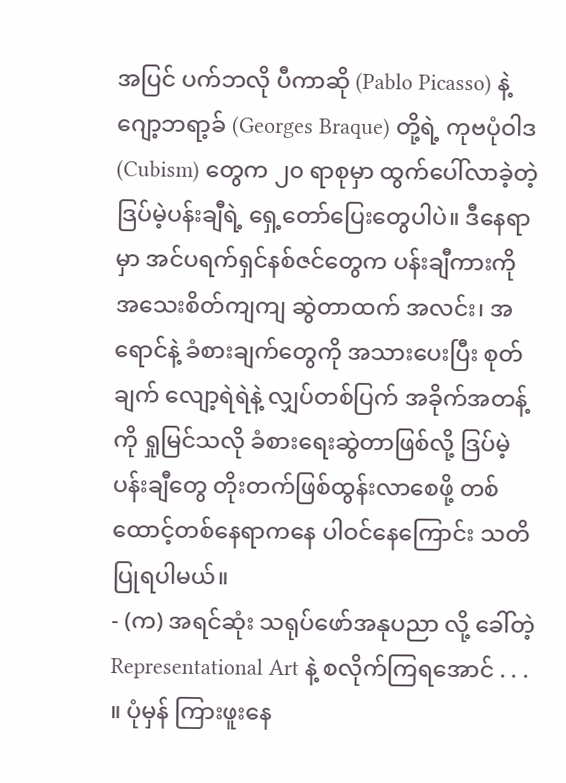အပြင် ပက်ဘလို ပီကာဆို (Pablo Picasso) နဲ့ ဂျော့ဘရာ့ခ် (Georges Braque) တို့ရဲ့ ကုဗပုံဝါဒ (Cubism) တွေက ၂၀ ရာစုမှာ ထွက်ပေါ်လာခဲ့တဲ့ ဒြပ်မဲ့ပန်းချီရဲ့ ရှေ့တော်ပြေးတွေပါပဲ။ ဒီနေရာမှာ အင်ပရက်ရှင်နစ်ဇင်တွေက ပန်းချီကားကို အသေးစိတ်ကျကျ ဆွဲတာထက် အလင်း၊ အရောင်နဲ့ ခံစားချက်တွေကို အသားပေးပြီး စုတ်ချက် လျော့ရဲရဲနဲ့ လျှပ်တစ်ပြက် အခိုက်အတန့်ကို ရှုမြင်သလို ခံစားရေးဆွဲတာဖြစ်လို့ ဒြပ်မဲ့ပန်းချီတွေ တိုးတက်ဖြစ်ထွန်းလာစေဖို့ တစ်ထောင့်တစ်နေရာကနေ ပါဝင်နေကြောင်း သတိပြုရပါမယ်။
- (က) အရင်ဆုံး သရုပ်ဖော်အနုပညာ လို့ ခေါ်တဲ့ Representational Art နဲ့ စလိုက်ကြရအောင် . . . ။ ပုံမှန် ကြားဖူးနေ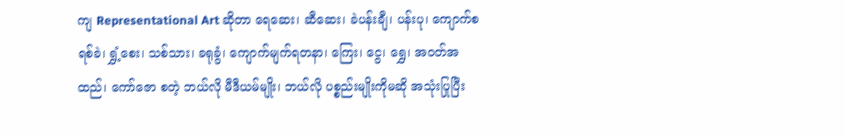ကျ Representational Art ဆိုတာ ရေဆေး၊ ဆီဆေး၊ ခဲပန်းချီ၊ ပန်းပု၊ ကျောက်စရစ်ခဲ၊ ရွှံ့စေး၊ သစ်သား၊ ခရုခွံ၊ ကျောက်မျက်ရတနာ၊ ကြေး၊ ငွေ၊ ရွှေ၊ အဝတ်အထည်၊ ကော်ဇော စတဲ့ ဘယ်လို မီဒီယမ်မျိုး၊ ဘယ်လို ပစ္စည်းမျိုးကိုမဆို အသုံးပြုပြီး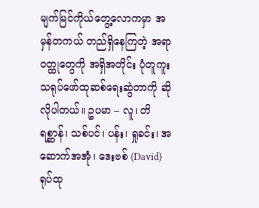မျက်မြင်ကိုယ်တွေ့လောကမှာ အမှန်တကယ် တည်ရှိနေကြတဲ့ အရာဝတ္ထုတွေကို အရှိအတိုင်း ပုံတူကူး သရုပ်ဖော်ထုဆစ်ရေးဆွဲတာကို ဆိုလိုပါတယ်။ ဥပမာ – လူ၊ တိရစ္ဆာန်၊ သစ်ပင်၊ ပန်း၊ ရှုခင်း၊ အဆောက်အအုံ၊ ဒေးဗစ် (David) ရုပ်ထု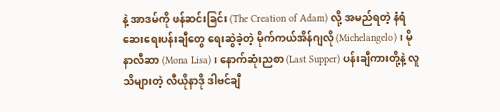နဲ့ အာဒမ်ကို ဖန်ဆင်းခြင်း (The Creation of Adam) လို့ အမည်ရတဲ့ နံရံဆေးရေးပန်းချီတွေ ရေးဆွဲခဲ့တဲ့ မိုက်ကယ်အိန်ဂျလို (Michelangelo)၊ မိုနာလီဆာ (Mona Lisa)၊ နောက်ဆုံးညစာ (Last Supper) ပန်းချီကားတို့နဲ့ လူသိများတဲ့ လီယိုနာဒို ဒါဗင်ချီ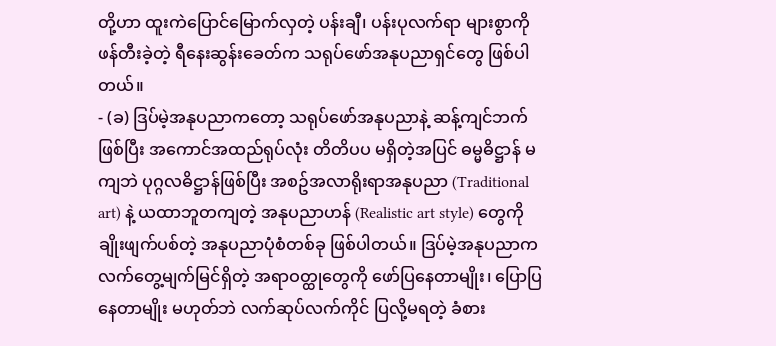တို့ဟာ ထူးကဲပြောင်မြောက်လှတဲ့ ပန်းချီ၊ ပန်းပုလက်ရာ များစွာကို ဖန်တီးခဲ့တဲ့ ရီနေးဆွန်းခေတ်က သရုပ်ဖော်အနုပညာရှင်တွေ ဖြစ်ပါတယ်။
- (ခ) ဒြပ်မဲ့အနုပညာကတော့ သရုပ်ဖော်အနုပညာနဲ့ ဆန့်ကျင်ဘက်ဖြစ်ပြီး အကောင်အထည်ရုပ်လုံး တိတိပပ မရှိတဲ့အပြင် ဓမ္မဓိဋ္ဌာန် မကျဘဲ ပုဂ္ဂလဓိဋ္ဌာန်ဖြစ်ပြီး အစဥ်အလာရိုးရာအနုပညာ (Traditional art) နဲ့ ယထာဘူတကျတဲ့ အနုပညာဟန် (Realistic art style) တွေကို ချိုးဖျက်ပစ်တဲ့ အနုပညာပုံစံတစ်ခု ဖြစ်ပါတယ်။ ဒြပ်မဲ့အနုပညာက လက်တွေ့မျက်မြင်ရှိတဲ့ အရာဝတ္ထုတွေကို ဖော်ပြနေတာမျိုး၊ ပြောပြနေတာမျိုး မဟုတ်ဘဲ လက်ဆုပ်လက်ကိုင် ပြလို့မရတဲ့ ခံစား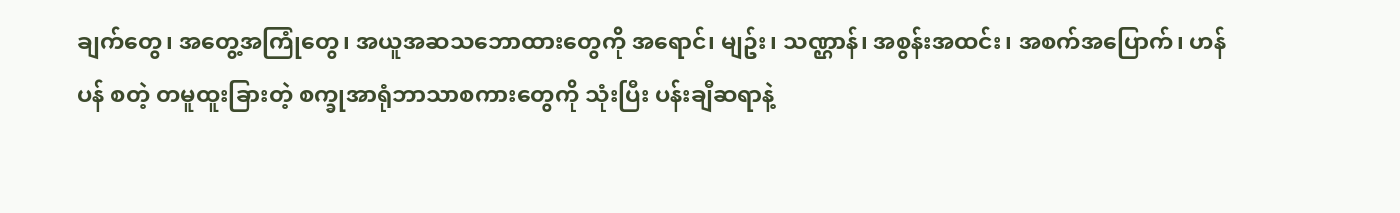ချက်တွေ၊ အတွေ့အကြုံတွေ၊ အယူအဆသဘောထားတွေကို အရောင်၊ မျဥ်း၊ သဏ္ဌာန်၊ အစွန်းအထင်း၊ အစက်အပြောက်၊ ဟန်ပန် စတဲ့ တမူထူးခြားတဲ့ စက္ခုအာရုံဘာသာစကားတွေကို သုံးပြီး ပန်းချီဆရာနဲ့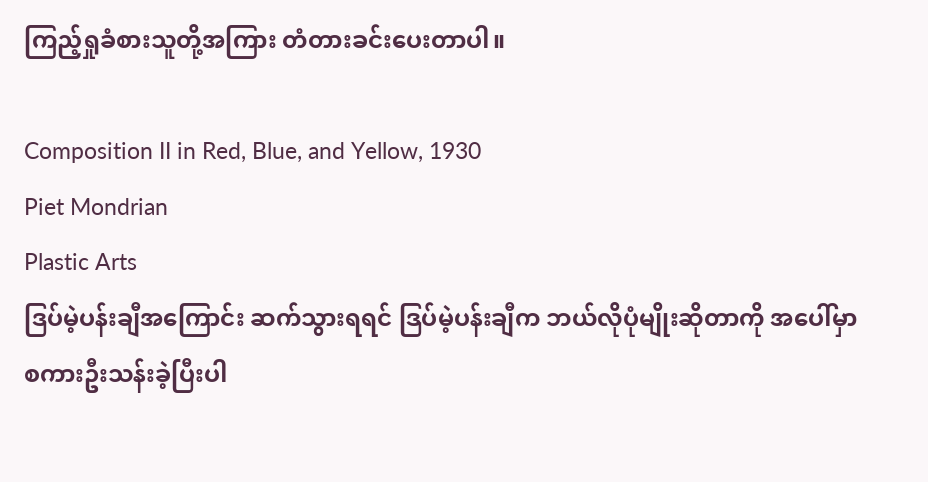ကြည့်ရှုခံစားသူတို့အကြား တံတားခင်းပေးတာပါ။

Composition II in Red, Blue, and Yellow, 1930
Piet Mondrian
Plastic Arts
ဒြပ်မဲ့ပန်းချီအကြောင်း ဆက်သွားရရင် ဒြပ်မဲ့ပန်းချီက ဘယ်လိုပုံမျိုးဆိုတာကို အပေါ်မှာ စကားဦးသန်းခဲ့ပြီးပါ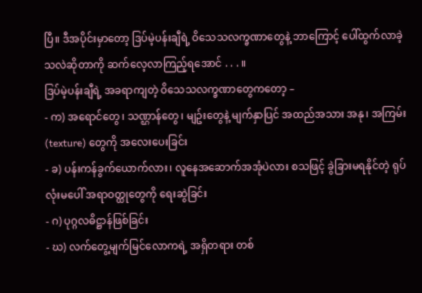ပြီ။ ဒီအပိုင်းမှာတော့ ဒြပ်မဲ့ပန်းချီရဲ့ ဝိသေသလက္ခဏာတွေနဲ့ ဘာကြောင့် ပေါ်ထွက်လာခဲ့သလဲဆိုတာကို ဆက်လေ့လာကြည့်ရအောင် . . . ။
ဒြပ်မဲ့ပန်းချီရဲ့ အခရာကျတဲ့ ဝိသေသလက္ခဏာတွေကတော့ –
- က) အရောင်တွေ၊ သဏ္ဌာန်တွေ၊ မျဥ်းတွေနဲ့ မျက်နှာပြင် အထည်အသား အနု၊ အကြမ်း (texture) တွေကို အလေးပေးခြင်း
- ခ) ပန်းကန်ခွက်ယောက်လား၊ လူနေအဆောက်အအုံပဲလား စသဖြင့် ခွဲခြားမရနိုင်တဲ့ ရုပ်လုံးမပေါ် အရာဝတ္ထုတွေကို ရေးဆွဲခြင်း
- ဂ) ပုဂ္ဂလဓိဋ္ဌာန်ဖြစ်ခြင်း
- ဃ) လက်တွေ့မျက်မြင်လောကရဲ့ အရှိတရား တစ်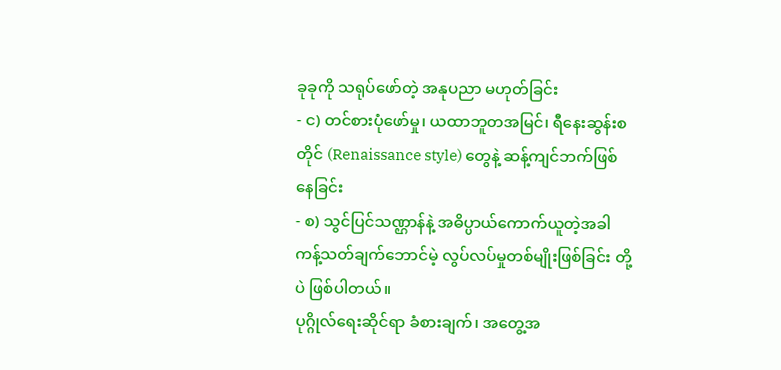ခုခုကို သရုပ်ဖော်တဲ့ အနုပညာ မဟုတ်ခြင်း
- င) တင်စားပုံဖော်မှု၊ ယထာဘူတအမြင်၊ ရီနေးဆွန်းစတိုင် (Renaissance style) တွေနဲ့ ဆန့်ကျင်ဘက်ဖြစ်နေခြင်း
- စ) သွင်ပြင်သဏ္ဌာန်နဲ့ အဓိပ္ပာယ်ကောက်ယူတဲ့အခါ ကန့်သတ်ချက်ဘောင်မဲ့ လွပ်လပ်မှုတစ်မျိုးဖြစ်ခြင်း တို့ပဲ ဖြစ်ပါတယ်။
ပုဂ္ဂိုလ်ရေးဆိုင်ရာ ခံစားချက်၊ အတွေ့အ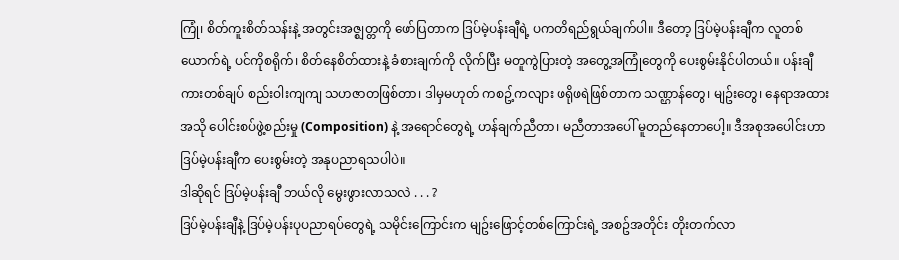ကြုံ၊ စိတ်ကူးစိတ်သန်းနဲ့ အတွင်းအဇ္ဈတ္တကို ဖော်ပြတာက ဒြပ်မဲ့ပန်းချီရဲ့ ပကတိရည်ရွယ်ချက်ပါ။ ဒီတော့ ဒြပ်မဲ့ပန်းချီက လူတစ်ယောက်ရဲ့ ပင်ကိုစရိုက်၊ စိတ်နေစိတ်ထားနဲ့ ခံစားချက်ကို လိုက်ပြီး မတူကွဲပြားတဲ့ အတွေ့အကြုံတွေကို ပေးစွမ်းနိုင်ပါတယ်။ ပန်းချီကားတစ်ချပ် စည်းဝါးကျကျ သဟဇာတဖြစ်တာ၊ ဒါမှမဟုတ် ကစဥ့်ကလျား ဖရိုဖရဲဖြစ်တာက သဏ္ဌာန်တွေ၊ မျဥ်းတွေ၊ နေရာအထားအသို ပေါင်းစပ်ဖွဲ့စည်းမှု (Composition) နဲ့ အရောင်တွေရဲ့ ဟန်ချက်ညီတာ၊ မညီတာအပေါ် မူတည်နေတာပေါ့။ ဒီအစုအပေါင်းဟာ ဒြပ်မဲ့ပန်းချီက ပေးစွမ်းတဲ့ အနုပညာရသပါပဲ။
ဒါဆိုရင် ဒြပ်မဲ့ပန်းချီ ဘယ်လို မွေးဖွားလာသလဲ . . . ?
ဒြပ်မဲ့ပန်းချီနဲ့ ဒြပ်မဲ့ပန်းပုပညာရပ်တွေရဲ့ သမိုင်းကြောင်းက မျဥ်းဖြောင့်တစ်ကြောင်းရဲ့ အစဥ်အတိုင်း တိုးတက်လာ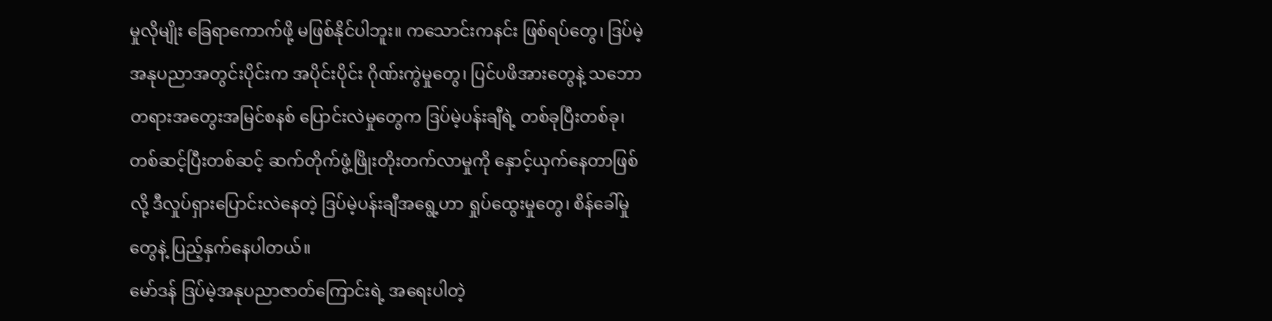မှုလိုမျိုး ခြေရာကောက်ဖို့ မဖြစ်နိုင်ပါဘူး။ ကသောင်းကနင်း ဖြစ်ရပ်တွေ၊ ဒြပ်မဲ့အနုပညာအတွင်းပိုင်းက အပိုင်းပိုင်း ဂိုဏ်းကွဲမှုတွေ၊ ပြင်ပဖိအားတွေနဲ့ သဘောတရားအတွေးအမြင်စနစ် ပြောင်းလဲမှုတွေက ဒြပ်မဲ့ပန်းချီရဲ့ တစ်ခုပြီးတစ်ခု၊ တစ်ဆင့်ပြီးတစ်ဆင့် ဆက်တိုက်ဖွံ့ဖြိုးတိုးတက်လာမှုကို နှောင့်ယှက်နေတာဖြစ်လို့ ဒီလှုပ်ရှားပြောင်းလဲနေတဲ့ ဒြပ်မဲ့ပန်းချီအရွေ့ဟာ ရှုပ်ထွေးမှုတွေ၊ စိန်ခေါ်မှုတွေနဲ့ ပြည့်နှက်နေပါတယ်။
မော်ဒန် ဒြပ်မဲ့အနုပညာဇာတ်ကြောင်းရဲ့ အရေးပါတဲ့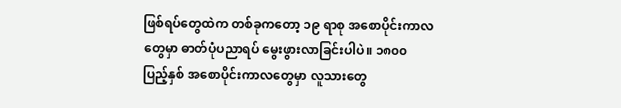ဖြစ်ရပ်တွေထဲက တစ်ခုကတော့ ၁၉ ရာစု အစောပိုင်းကာလတွေမှာ ဓာတ်ပုံပညာရပ် မွေးဖွားလာခြင်းပါပဲ။ ၁၈၀၀ ပြည့်နှစ် အစောပိုင်းကာလတွေမှာ လူသားတွေ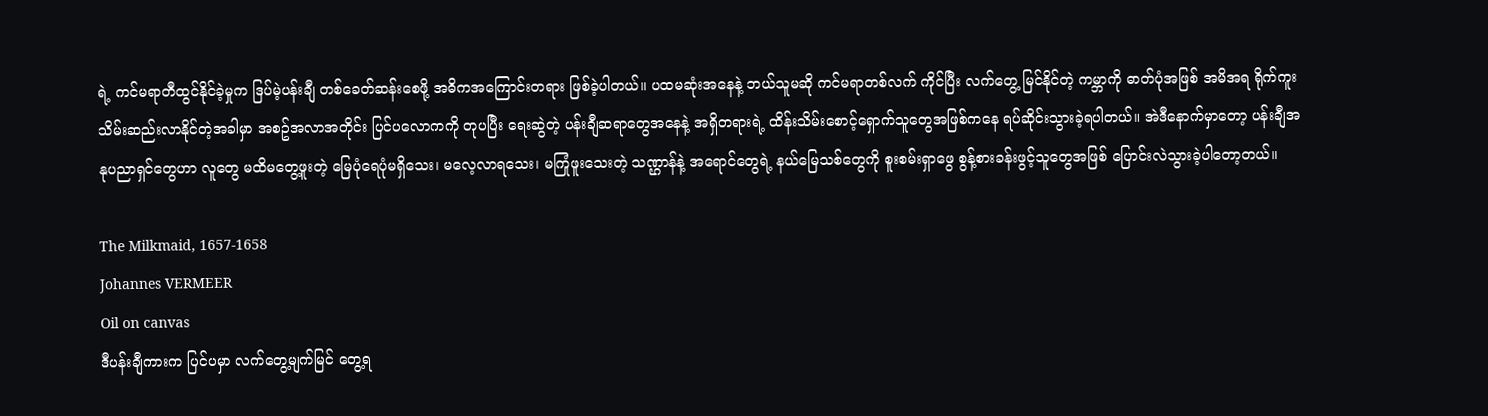ရဲ့ ကင်မရာတီထွင်နိုင်ခဲ့မှုက ဒြပ်မဲ့ပန်းချီ တစ်ခေတ်ဆန်းစေဖို့ အဓိကအကြောင်းတရား ဖြစ်ခဲ့ပါတယ်။ ပထမဆုံးအနေနဲ့ ဘယ်သူမဆို ကင်မရာတစ်လက် ကိုင်ပြီး လက်တွေ့ မြင်နိုင်တဲ့ ကမ္ဘာကို ဓာတ်ပုံအဖြစ် အမိအရ ရိုက်ကူးသိမ်းဆည်းလာနိုင်တဲ့အခါမှာ အစဥ်အလာအတိုင်း ပြင်ပလောကကို တုပပြီး ရေးဆွဲတဲ့ ပန်းချီဆရာတွေအနေနဲ့ အရှိတရားရဲ့ ထိန်းသိမ်းစောင့်ရှောက်သူတွေအဖြစ်ကနေ ရပ်ဆိုင်းသွားခဲ့ရပါတယ်။ အဲဒီနောက်မှာတော့ ပန်းချီအနုပညာရှင်တွေဟာ လူတွေ မထိမတွေ့ဖူးတဲ့ မြေပုံရေပုံမရှိသေး၊ မလေ့လာရသေး၊ မကြုံဖူးသေးတဲ့ သဏ္ဌာန်နဲ့ အရောင်တွေရဲ့ နယ်မြေသစ်တွေကို စူးစမ်းရှာဖွေ စွန့်စားခန်းဖွင့်သူတွေအဖြစ် ပြောင်းလဲသွားခဲ့ပါတော့တယ်။

The Milkmaid, 1657-1658
Johannes VERMEER
Oil on canvas
ဒီပန်းချီကားက ပြင်ပမှာ လက်တွေ့မျက်မြင် တွေ့ရ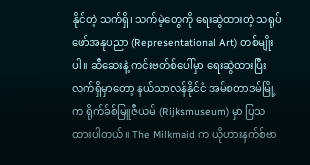နိုင်တဲ့ သက်ရှိ၊ သက်မဲ့တွေကို ရေးဆွဲထားတဲ့ သရုပ်ဖော်အနုပညာ (Representational Art) တစ်မျိုးပါ။ ဆီဆေးနဲ့ ကင်းဗတ်စ်ပေါ်မှာ ရေးဆွဲထားပြီး လက်ရှိမှာတော့ နယ်သာလန်နိုင်ငံ အမ်စတာဒမ်မြို့က ရိုက်ခ်စ်မြူဇီယမ် (Rijksmuseum) မှာ ပြသထားပါတယ်။ The Milkmaid က ယိုဟားနက်စ်ဗာ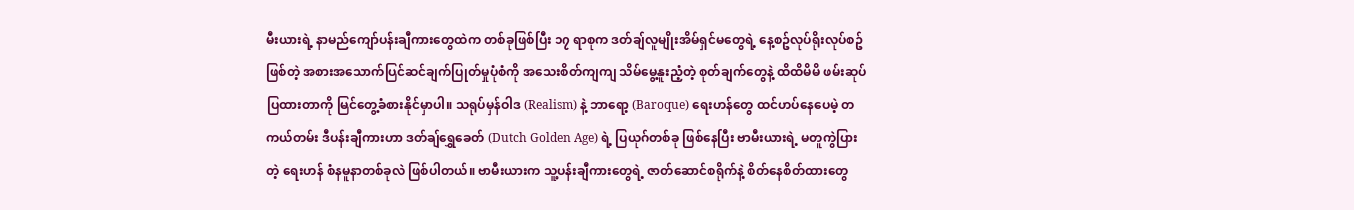မီးယားရဲ့ နာမည်ကျော်ပန်းချီကားတွေထဲက တစ်ခုဖြစ်ပြီး ၁၇ ရာစုက ဒတ်ချ်လူမျိုးအိမ်ရှင်မတွေရဲ့ နေ့စဥ်လုပ်ရိုးလုပ်စဥ်ဖြစ်တဲ့ အစားအသောက်ပြင်ဆင်ချက်ပြုတ်မှုပုံစံကို အသေးစိတ်ကျကျ သိမ်မွေ့နူးညံ့တဲ့ စုတ်ချက်တွေနဲ့ ထိထိမိမိ ဖမ်းဆုပ်ပြထားတာကို မြင်တွေ့ခံစားနိုင်မှာပါ။ သရုပ်မှန်ဝါဒ (Realism) နဲ့ ဘာရော့ (Baroque) ရေးဟန်တွေ ထင်ဟပ်နေပေမဲ့ တကယ်တမ်း ဒီပန်းချီကားဟာ ဒတ်ချ်ရွှေခေတ် (Dutch Golden Age) ရဲ့ ပြယုဂ်တစ်ခု ဖြစ်နေပြီး ဗာမီးယားရဲ့ မတူကွဲပြားတဲ့ ရေးဟန် စံနမူနာတစ်ခုလဲ ဖြစ်ပါတယ်။ ဗာမီးယားက သူ့ပန်းချီကားတွေရဲ့ ဇာတ်ဆောင်စရိုက်နဲ့ စိတ်နေစိတ်ထားတွေ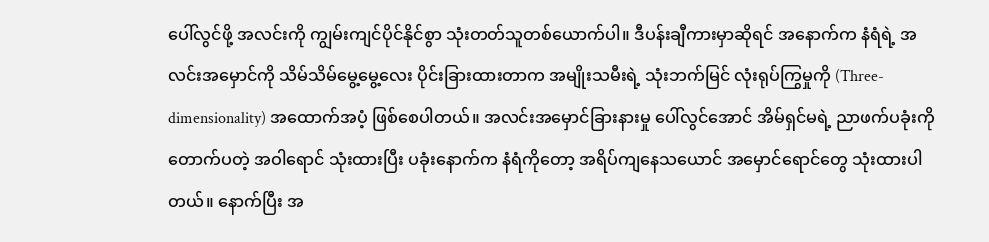ပေါ်လွင်ဖို့ အလင်းကို ကျွမ်းကျင်ပိုင်နိုင်စွာ သုံးတတ်သူတစ်ယောက်ပါ။ ဒီပန်းချီကားမှာဆိုရင် အနောက်က နံရံရဲ့ အလင်းအမှောင်ကို သိမ်သိမ်မွေ့မွေ့လေး ပိုင်းခြားထားတာက အမျိုးသမီးရဲ့ သုံးဘက်မြင် လုံးရုပ်ကြွမှုကို (Three-dimensionality) အထောက်အပံ့ ဖြစ်စေပါတယ်။ အလင်းအမှောင်ခြားနားမှု ပေါ်လွင်အောင် အိမ်ရှင်မရဲ့ ညာဖက်ပခုံးကို တောက်ပတဲ့ အဝါရောင် သုံးထားပြီး ပခုံးနောက်က နံရံကိုတော့ အရိပ်ကျနေသယောင် အမှောင်ရောင်တွေ သုံးထားပါတယ်။ နောက်ပြီး အ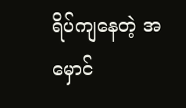ရိပ်ကျနေတဲ့ အမှောင်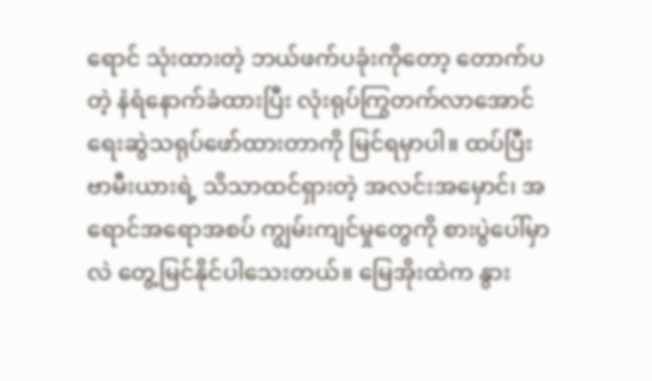ရောင် သုံးထားတဲ့ ဘယ်ဖက်ပခုံးကိုတော့ တောက်ပတဲ့ နံရံနောက်ခံထားပြီး လုံးရုပ်ကြွတက်လာအောင် ရေးဆွဲသရုပ်ဖော်ထားတာကို မြင်ရမှာပါ။ ထပ်ပြီး ဗာမီးယားရဲ့ သိသာထင်ရှားတဲ့ အလင်းအမှောင်၊ အရောင်အရောအစပ် ကျွမ်းကျင်မှုတွေကို စားပွဲပေါ်မှာလဲ တွေ့မြင်နိုင်ပါသေးတယ်။ မြေအိုးထဲက နွား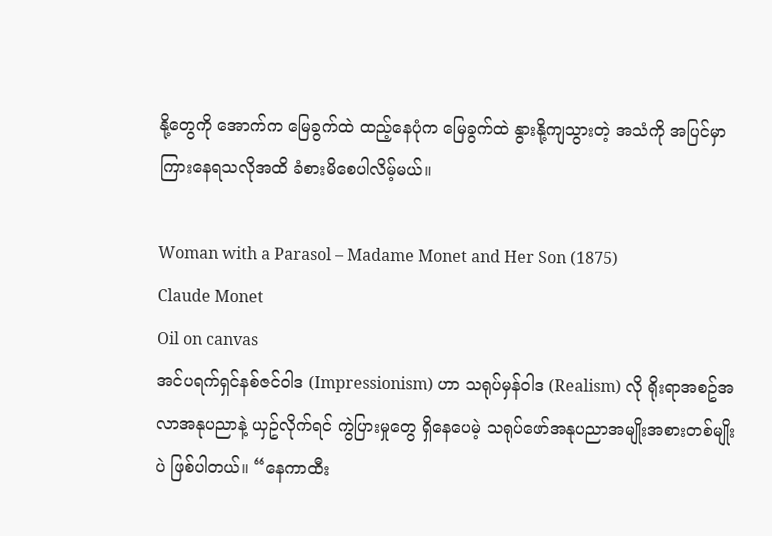နို့တွေကို အောက်က မြေခွက်ထဲ ထည့်နေပုံက မြေခွက်ထဲ နွားနို့ကျသွားတဲ့ အသံကို အပြင်မှာ ကြားနေရသလိုအထိ ခံစားမိစေပါလိမ့်မယ်။

Woman with a Parasol – Madame Monet and Her Son (1875)
Claude Monet
Oil on canvas
အင်ပရက်ရှင်နစ်ဇင်ဝါဒ (Impressionism) ဟာ သရုပ်မှန်ဝါဒ (Realism) လို ရိုးရာအစဥ်အလာအနုပညာနဲ့ ယှဥ်လိုက်ရင် ကွဲပြားမှုတွေ ရှိနေပေမဲ့ သရုပ်ဖော်အနုပညာအမျိုးအစားတစ်မျိုးပဲ ဖြစ်ပါတယ်။ “နေကာထီး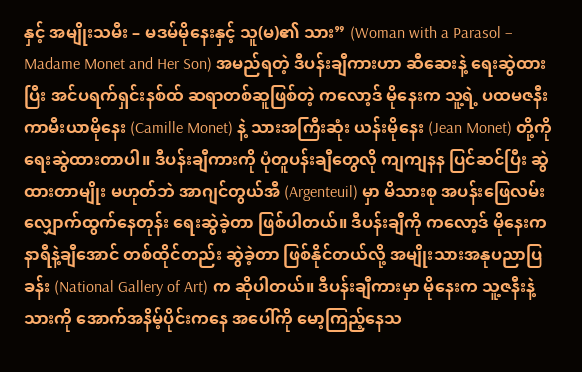နှင့် အမျိုးသမီး – မဒမ်မိုနေးနှင့် သူ(မ)၏ သား” (Woman with a Parasol – Madame Monet and Her Son) အမည်ရတဲ့ ဒီပန်းချီကားဟာ ဆီဆေးနဲ့ ရေးဆွဲထားပြီး အင်ပရက်ရှင်းနစ်ထ် ဆရာတစ်ဆူဖြစ်တဲ့ ကလော့ဒ် မိုနေးက သူ့ရဲ့ ပထမဇနီး ကာမီးယာမိုနေး (Camille Monet) နဲ့ သားအကြီးဆုံး ယန်းမိုနေး (Jean Monet) တို့ကို ရေးဆွဲထားတာပါ။ ဒီပန်းချီကားကို ပုံတူပန်းချီတွေလို ကျကျနန ပြင်ဆင်ပြီး ဆွဲထားတာမျိုး မဟုတ်ဘဲ အာဂျင်တွယ်အီ (Argenteuil) မှာ မိသားစု အပန်းဖြေလမ်းလျှောက်ထွက်နေတုန်း ရေးဆွဲခဲ့တာ ဖြစ်ပါတယ်။ ဒီပန်းချီကို ကလော့ဒ် မိုနေးက နာရီနဲ့ချီအောင် တစ်ထိုင်တည်း ဆွဲခဲ့တာ ဖြစ်နိုင်တယ်လို့ အမျိုးသားအနုပညာပြခန်း (National Gallery of Art) က ဆိုပါတယ်။ ဒီပန်းချီကားမှာ မိုနေးက သူ့ဇနီးနဲ့ သားကို အောက်အနိမ့်ပိုင်းကနေ အပေါ်ကို မော့ကြည့်နေသ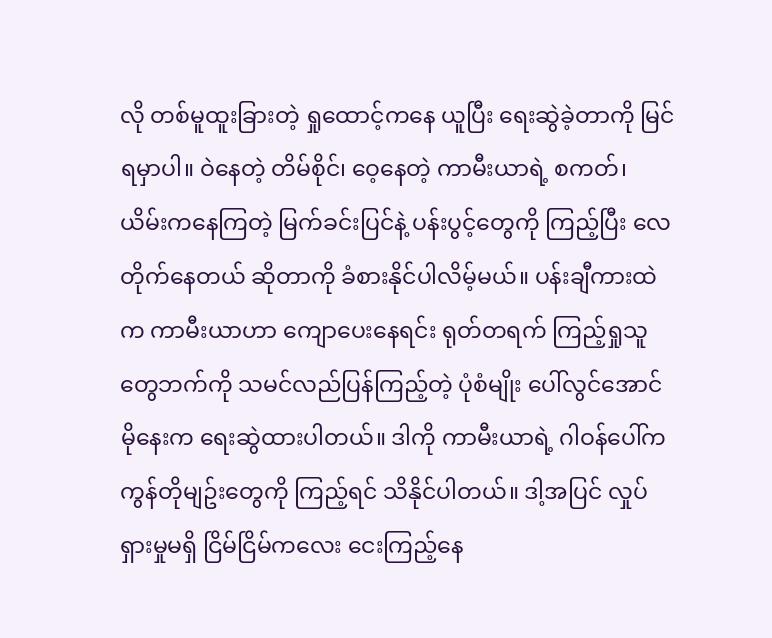လို တစ်မူထူးခြားတဲ့ ရှုထောင့်ကနေ ယူပြီး ရေးဆွဲခဲ့တာကို မြင်ရမှာပါ။ ဝဲနေတဲ့ တိမ်စိုင်၊ ဝေ့နေတဲ့ ကာမီးယာရဲ့ စကတ်၊ ယိမ်းကနေကြတဲ့ မြက်ခင်းပြင်နဲ့ ပန်းပွင့်တွေကို ကြည့်ပြီး လေတိုက်နေတယ် ဆိုတာကို ခံစားနိုင်ပါလိမ့်မယ်။ ပန်းချီကားထဲက ကာမီးယာဟာ ကျောပေးနေရင်း ရုတ်တရက် ကြည့်ရှုသူတွေဘက်ကို သမင်လည်ပြန်ကြည့်တဲ့ ပုံစံမျိုး ပေါ်လွင်အောင် မိုနေးက ရေးဆွဲထားပါတယ်။ ဒါကို ကာမီးယာရဲ့ ဂါဝန်ပေါ်က ကွန်တိုမျဥ်းတွေကို ကြည့်ရင် သိနိုင်ပါတယ်။ ဒါ့အပြင် လှုပ်ရှားမှုမရှိ ငြိမ်ငြိမ်ကလေး ငေးကြည့်နေ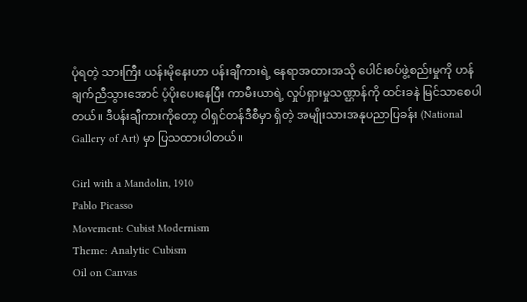ပုံရတဲ့ သားကြီး ယန်းမိုနေးဟာ ပန်းချီကားရဲ့ နေရာအထားအသို ပေါင်းစပ်ဖွဲ့စည်းမှုကို ဟန်ချက်ညီသွားအောင် ပံ့ပိုးပေးနေပြီး ကာမီးယာရဲ့ လှုပ်ရှားမှုသဏ္ဌာန်ကို ထင်းခနဲ မြင်သာစေပါတယ်။ ဒီပန်းချီကားကိုတော့ ဝါရှင်တန်ဒီစီမှာ ရှိတဲ့ အမျိုးသားအနုပညာပြခန်း (National Gallery of Art) မှာ ပြသထားပါတယ်။

Girl with a Mandolin, 1910
Pablo Picasso
Movement: Cubist Modernism
Theme: Analytic Cubism
Oil on Canvas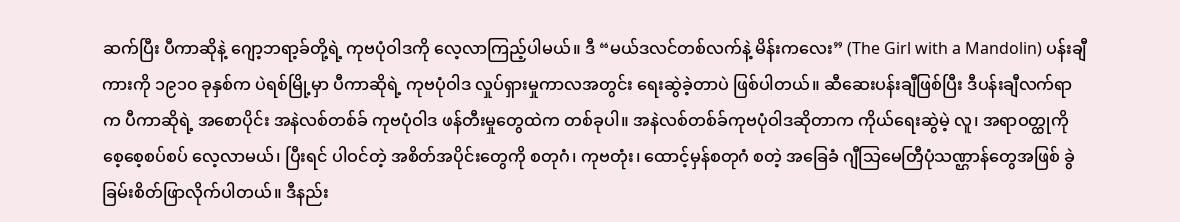ဆက်ပြီး ပီကာဆိုနဲ့ ဂျော့ဘရာ့ခ်တို့ရဲ့ ကုဗပုံဝါဒကို လေ့လာကြည့်ပါမယ်။ ဒီ “မယ်ဒလင်တစ်လက်နဲ့ မိန်းကလေး” (The Girl with a Mandolin) ပန်းချီကားကို ၁၉၁၀ ခုနှစ်က ပဲရစ်မြို့မှာ ပီကာဆိုရဲ့ ကုဗပုံဝါဒ လှုပ်ရှားမှုကာလအတွင်း ရေးဆွဲခဲ့တာပဲ ဖြစ်ပါတယ်။ ဆီဆေးပန်းချီဖြစ်ပြီး ဒီပန်းချီလက်ရာက ပီကာဆိုရဲ့ အစောပိုင်း အနဲလစ်တစ်ခ် ကုဗပုံဝါဒ ဖန်တီးမှုတွေထဲက တစ်ခုပါ။ အနဲလစ်တစ်ခ်ကုဗပုံဝါဒဆိုတာက ကိုယ်ရေးဆွဲမဲ့ လူ၊ အရာဝတ္ထုကို စေ့စေ့စပ်စပ် လေ့လာမယ်၊ ပြီးရင် ပါဝင်တဲ့ အစိတ်အပိုင်းတွေကို စတုဂံ၊ ကုဗတုံး၊ ထောင့်မှန်စတုဂံ စတဲ့ အခြေခံ ဂျီသြမေတြီပုံသဏ္ဌာန်တွေအဖြစ် ခွဲခြမ်းစိတ်ဖြာလိုက်ပါတယ်။ ဒီနည်း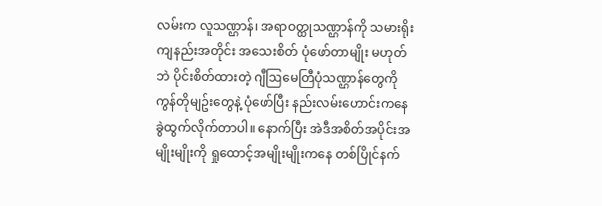လမ်းက လူသဏ္ဌာန်၊ အရာဝတ္ထုသဏ္ဌာန်ကို သမားရိုးကျနည်းအတိုင်း အသေးစိတ် ပုံဖော်တာမျိုး မဟုတ်ဘဲ ပိုင်းစိတ်ထားတဲ့ ဂျီဩမေတြီပုံသဏ္ဌာန်တွေကို ကွန်တိုမျဥ်းတွေနဲ့ ပုံဖော်ပြီး နည်းလမ်းဟောင်းကနေ ခွဲထွက်လိုက်တာပါ။ နောက်ပြီး အဲဒီအစိတ်အပိုင်းအမျိုးမျိုးကို ရှုထောင့်အမျိုးမျိုးကနေ တစ်ပြိုင်နက်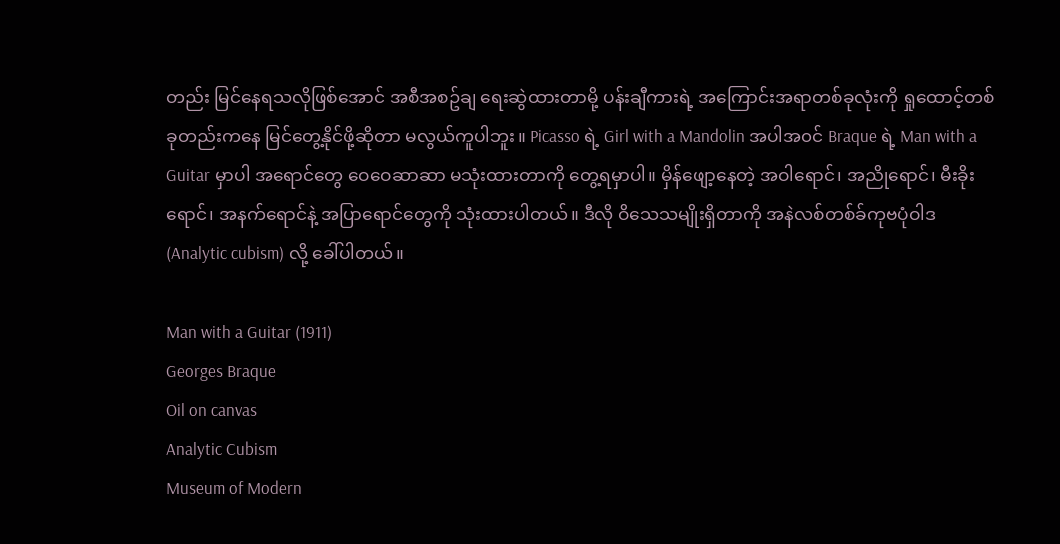တည်း မြင်နေရသလိုဖြစ်အောင် အစီအစဥ်ချ ရေးဆွဲထားတာမို့ ပန်းချီကားရဲ့ အကြောင်းအရာတစ်ခုလုံးကို ရှုထောင့်တစ်ခုတည်းကနေ မြင်တွေ့နိုင်ဖို့ဆိုတာ မလွယ်ကူပါဘူး။ Picasso ရဲ့ Girl with a Mandolin အပါအ၀င် Braque ရဲ့ Man with a Guitar မှာပါ အရောင်တွေ ဝေဝေဆာဆာ မသုံးထားတာကို တွေ့ရမှာပါ။ မှိန်ဖျော့နေတဲ့ အဝါရောင်၊ အညိုရောင်၊ မီးခိုးရောင်၊ အနက်ရောင်နဲ့ အပြာရောင်တွေကို သုံးထားပါတယ်။ ဒီလို ဝိသေသမျိုးရှိတာကို အနဲလစ်တစ်ခ်ကုဗပုံဝါဒ (Analytic cubism) လို့ ခေါ်ပါတယ်။

Man with a Guitar (1911)
Georges Braque
Oil on canvas
Analytic Cubism
Museum of Modern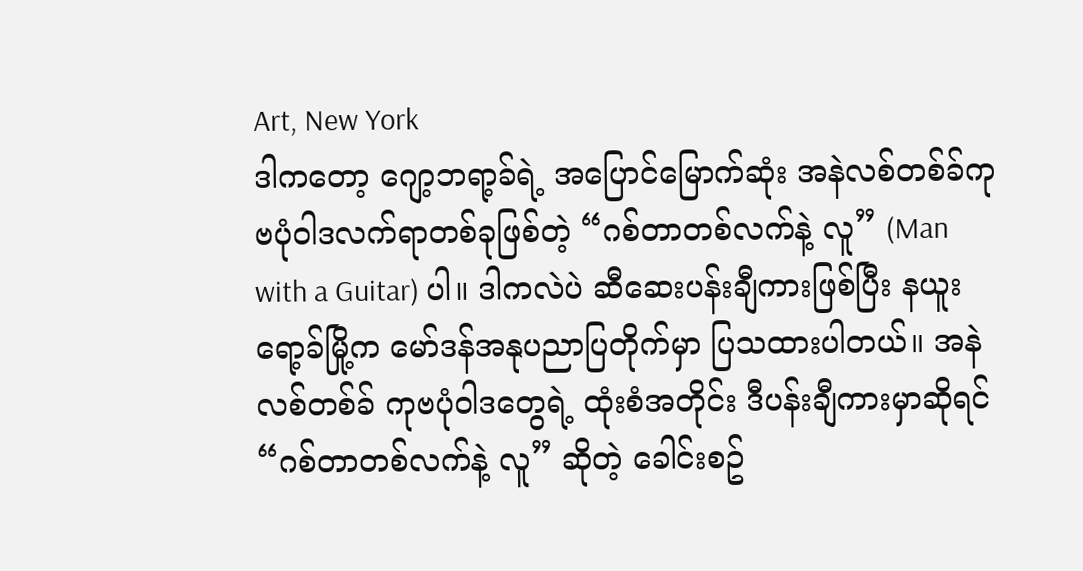Art, New York
ဒါကတော့ ဂျော့ဘရာ့ခ်ရဲ့ အပြောင်မြောက်ဆုံး အနဲလစ်တစ်ခ်ကုဗပုံဝါဒလက်ရာတစ်ခုဖြစ်တဲ့ “ဂစ်တာတစ်လက်နဲ့ လူ” (Man with a Guitar) ပါ။ ဒါကလဲပဲ ဆီဆေးပန်းချီကားဖြစ်ပြီး နယူးရော့ခ်မြို့က မော်ဒန်အနုပညာပြတိုက်မှာ ပြသထားပါတယ်။ အနဲလစ်တစ်ခ် ကုဗပုံဝါဒတွေရဲ့ ထုံးစံအတိုင်း ဒီပန်းချီကားမှာဆိုရင် “ဂစ်တာတစ်လက်နဲ့ လူ” ဆိုတဲ့ ခေါင်းစဥ်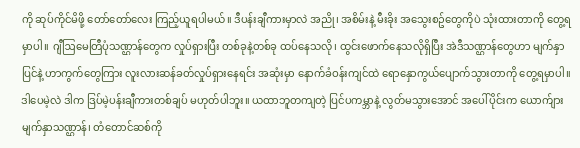ကို ဆုပ်ကိုင်မိဖို့ တော်တော်လေး ကြည့်ယူရပါမယ်။ ဒီပန်းချီကားမှာလဲ အညို၊ အစိမ်းနဲ့ မီးခိုး အသွေးစဥ်တွေကိုပဲ သုံးထားတာကို တွေ့ရမှာပါ။ ဂျီဩမေတြီပုံသဏ္ဌာန်တွေက လှုပ်ရှားပြီး တစ်ခုနဲ့တစ်ခု ထပ်နေသလို၊ ထွင်းဖောက်နေသလိုရှိပြီး အဲဒီသဏ္ဌာန်တွေဟာ မျက်နှာပြင်နဲ့ ဟာကွက်တွေကြား လူးလားဆန်ခတ်လှုပ်ရှားနေရင်း အဆုံးမှာ နောက်ခံဝန်းကျင်ထဲ ရောနှောကွယ်ပျောက်သွားတာကို တွေ့ရမှာပါ။ ဒါပေမဲ့လဲ ဒါက ဒြပ်မဲ့ပန်းချီကားတစ်ချပ် မဟုတ်ပါဘူး။ ယထာဘူတကျတဲ့ ပြင်ပကမ္ဘာနဲ့ လွတ်မသွားအောင် အပေါ်ပိုင်းက ယောက်ျားမျက်နှာသဏ္ဌာန်၊ တံတောင်ဆစ်ကို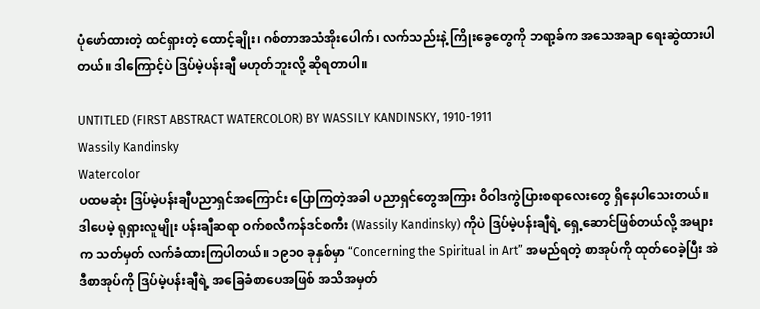ပုံဖော်ထားတဲ့ ထင်ရှားတဲ့ ထောင့်ချိုး၊ ဂစ်တာအသံအိုးပေါက်၊ လက်သည်းနဲ့ ကြိုးခွေတွေကို ဘရာ့ခ်က အသေအချာ ရေးဆွဲထားပါတယ်။ ဒါကြောင့်ပဲ ဒြပ်မဲ့ပန်းချီ မဟုတ်ဘူးလို့ ဆိုရတာပါ။

UNTITLED (FIRST ABSTRACT WATERCOLOR) BY WASSILY KANDINSKY, 1910-1911
Wassily Kandinsky
Watercolor
ပထမဆုံး ဒြပ်မဲ့ပန်းချီပညာရှင်အကြောင်း ပြောကြတဲ့အခါ ပညာရှင်တွေအကြား ဝိဝါဒကွဲပြားစရာလေးတွေ ရှိနေပါသေးတယ်။ ဒါပေမဲ့ ရုရှားလူမျိုး ပန်းချီဆရာ ဝက်စလီကန်ဒင်စကီး (Wassily Kandinsky) ကိုပဲ ဒြပ်မဲ့ပန်းချီရဲ့ ရှေ့ဆောင်ဖြစ်တယ်လို့ အများက သတ်မှတ် လက်ခံထားကြပါတယ်။ ၁၉၁၀ ခုနှစ်မှာ “Concerning the Spiritual in Art” အမည်ရတဲ့ စာအုပ်ကို ထုတ်ဝေခဲ့ပြီး အဲဒီစာအုပ်ကို ဒြပ်မဲ့ပန်းချီရဲ့ အခြေခံစာပေအဖြစ် အသိအမှတ်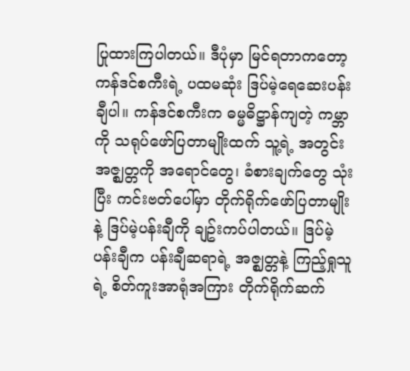ပြုထားကြပါတယ်။ ဒီပုံမှာ မြင်ရတာကတော့ ကန်ဒင်စကီးရဲ့ ပထမဆုံး ဒြပ်မဲ့ရေဆေးပန်းချီပါ။ ကန်ဒင်စကီးက ဓမ္မဓိဋ္ဌာန်ကျတဲ့ ကမ္ဘာကို သရုပ်ဖော်ပြတာမျိုးထက် သူ့ရဲ့ အတွင်းအဇ္ဈတ္တကို အရောင်တွေ၊ ခံစားချက်တွေ သုံးပြီး ကင်းဗတ်ပေါ်မှာ တိုက်ရိုက်ဖော်ပြတာမျိုးနဲ့ ဒြပ်မဲ့ပန်းချီကို ချဥ်းကပ်ပါတယ်။ ဒြပ်မဲ့ပန်းချီက ပန်းချီဆရာရဲ့ အဇ္ဈတ္တနဲ့ ကြည့်ရှုသူရဲ့ စိတ်ကူးအာရုံအကြား တိုက်ရိုက်ဆက်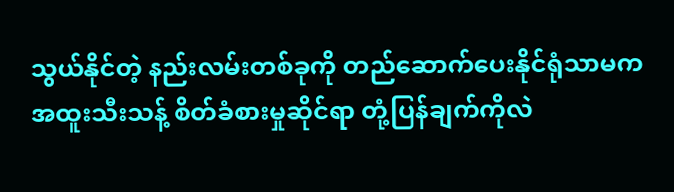သွယ်နိုင်တဲ့ နည်းလမ်းတစ်ခုကို တည်ဆောက်ပေးနိုင်ရုံသာမက အထူးသီးသန့် စိတ်ခံစားမှုဆိုင်ရာ တုံ့ပြန်ချက်ကိုလဲ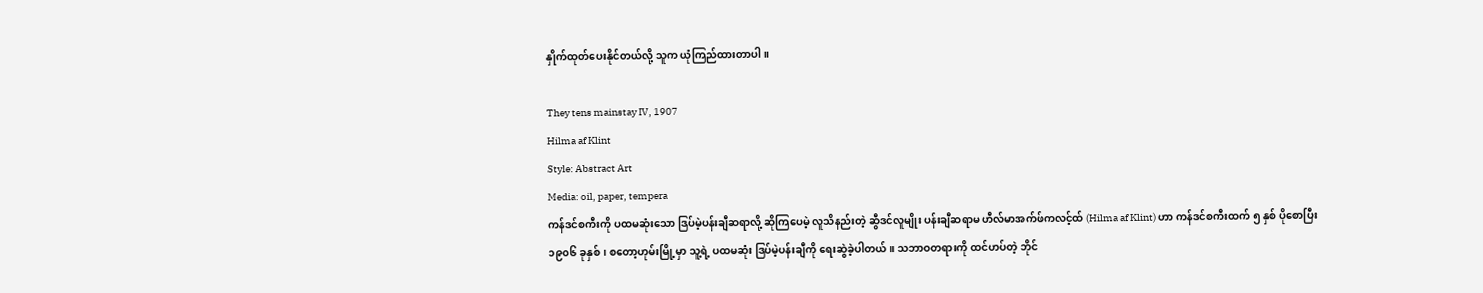နှိုက်ထုတ်ပေးနိုင်တယ်လို့ သူက ယုံကြည်ထားတာပါ။

They tens mainstay IV, 1907
Hilma af Klint
Style: Abstract Art
Media: oil, paper, tempera
ကန်ဒင်စကီးကို ပထမဆုံးသော ဒြပ်မဲ့ပန်းချီဆရာလို့ ဆိုကြပေမဲ့ လူသိနည်းတဲ့ ဆွီဒင်လူမျိုး ပန်းချီဆရာမ ဟီလ်မာအက်ဖ်ကလင့်ထ် (Hilma af Klint) ဟာ ကန်ဒင်စကီးထက် ၅ နှစ် ပိုစောပြီး ၁၉၀၆ ခုနှစ်၊ စတော့ဟုမ်းမြို့မှာ သူ့ရဲ့ ပထမဆုံး ဒြပ်မဲ့ပန်းချီကို ရေးဆွဲခဲ့ပါတယ်။ သဘာဝတရားကို ထင်ဟပ်တဲ့ ဘိုင်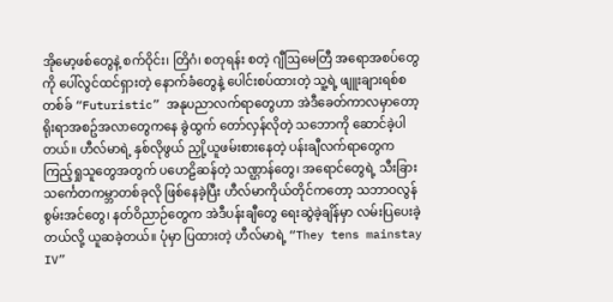အိုမော့ဖစ်တွေနဲ့ စက်ဝိုင်း၊ တြိဂံ၊ စတုရန်း စတဲ့ ဂျီဩမေတြီ အရောအစပ်တွေကို ပေါ်လွင်ထင်ရှားတဲ့ နောက်ခံတွေနဲ့ ပေါင်းစပ်ထားတဲ့ သူ့ရဲ့ ဖျူးချားရစ်စတစ်ခ် “Futuristic” အနုပညာလက်ရာတွေဟာ အဲဒီခေတ်ကာလမှာတော့ ရိုးရာအစဥ်အလာတွေကနေ ခွဲထွက် တော်လှန်လိုတဲ့ သဘောကို ဆောင်ခဲ့ပါတယ်။ ဟီလ်မာရဲ့ နှစ်လိုဖွယ် ညှို့ယူဖမ်းစားနေတဲ့ ပန်းချီလက်ရာတွေက ကြည့်ရှုသူတွေအတွက် ပဟေဠိဆန်တဲ့ သဏ္ဌာန်တွေ၊ အရောင်တွေရဲ့ သီးခြား သင်္ကေတကမ္ဘာတစ်ခုလို ဖြစ်နေခဲ့ပြီး ဟီလ်မာကိုယ်တိုင်ကတော့ သဘာဝလွန်စွမ်းအင်တွေ၊ နတ်ဝိညာဉ်တွေက အဲဒီပန်းချီတွေ ရေးဆွဲခဲ့ချိန်မှာ လမ်းပြပေးခဲ့တယ်လို့ ယူဆခဲ့တယ်။ ပုံမှာ ပြထားတဲ့ ဟီလ်မာရဲ့ “They tens mainstay IV”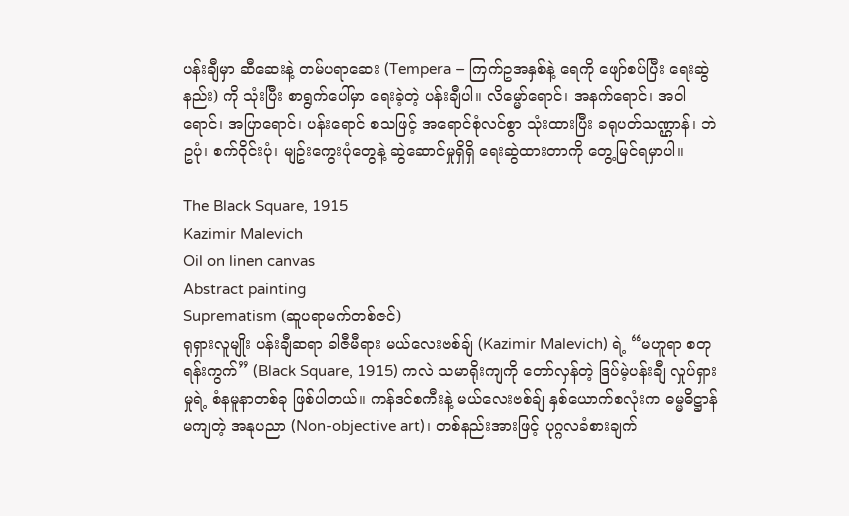ပန်းချီမှာ ဆီဆေးနဲ့ တမ်ပရာဆေး (Tempera – ကြက်ဥအနှစ်နဲ့ ရေကို ဖျော်စပ်ပြီး ရေးဆွဲနည်း) ကို သုံးပြီး စာရွက်ပေါ်မှာ ရေးခဲ့တဲ့ ပန်းချီပါ။ လိမ္မော်ရောင်၊ အနက်ရောင်၊ အဝါရောင်၊ အပြာရောင်၊ ပန်းရောင် စသဖြင့် အရောင်စုံလင်စွာ သုံးထားပြီး ခရုပတ်သဏ္ဌာန်၊ ဘဲဥပုံ၊ စက်ဝိုင်းပုံ၊ မျဥ်းကွေးပုံတွေနဲ့ ဆွဲဆောင်မှုရှိရှိ ရေးဆွဲထားတာကို တွေ့မြင်ရမှာပါ။

The Black Square, 1915
Kazimir Malevich
Oil on linen canvas
Abstract painting
Suprematism (ဆူပရာမက်တစ်ဇင်)
ရုရှားလူမျိုး ပန်းချီဆရာ ခါဇီမီရား မယ်လေးဗစ်ချ် (Kazimir Malevich) ရဲ့ “မဟူရာ စတုရန်းကွက်” (Black Square, 1915) ကလဲ သမာရိုးကျကို တော်လှန်တဲ့ ဒြပ်မဲ့ပန်းချီ လှုပ်ရှားမှုရဲ့ စံနမူနာတစ်ခု ဖြစ်ပါတယ်။ ကန်ဒင်စကီးနဲ့ မယ်လေးဗစ်ချ် နှစ်ယောက်စလုံးက ဓမ္မဓိဋ္ဌာန်မကျတဲ့ အနုပညာ (Non-objective art)၊ တစ်နည်းအားဖြင့် ပုဂ္ဂလခံစားချက်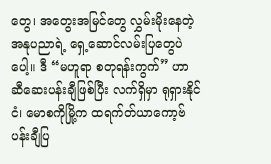တွေ၊ အတွေးအမြင်တွေ လွှမ်းမိုးနေတဲ့ အနုပညာရဲ့ ရှေ့ဆောင်လမ်းပြတွေပဲပေါ့။ ဒီ “မဟူရာ စတုရန်းကွက်” ဟာ ဆီဆေးပန်းချီဖြစ်ပြီး လက်ရှိမှာ ရုရှားနိုင်ငံ၊ မောစကိုမြို့က ထရက်တ်ယာကော့ဗ် ပန်းချီပြ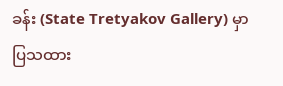ခန်း (State Tretyakov Gallery) မှာ ပြသထား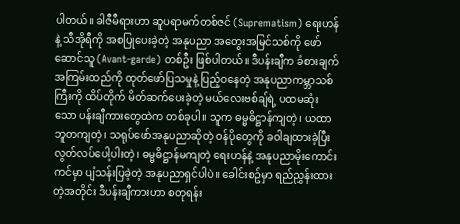ပါတယ်။ ခါဇီမီရားဟာ ဆူပရာမက်တစ်ဇင် (Suprematism) ရေးဟန်နဲ့ သီအိုရီကို အစပြုပေးခဲ့တဲ့ အနုပညာ အတွေးအမြင်သစ်ကို ဖော်ဆောင်သူ (Avant-garde) တစ်ဦး ဖြစ်ပါတယ်။ ဒီပန်းချီက ခံစားချက်အကြမ်းထည်ကို ထုတ်ဖော်ပြသမှုနဲ့ ပြည့်ဝနေတဲ့ အနုပညာကမ္ဘာသစ်ကြီးကို ထိပ်တိုက် မိတ်ဆက်ပေးခဲ့တဲ့ မယ်လေးဗစ်ချ်ရဲ့ ပထမဆုံးသော ပန်းချီကားတွေထဲက တစ်ခုပါ။ သူက ဓမ္မဓိဋ္ဌာန်ကျတဲ့၊ ယထာဘူတကျတဲ့၊ သရုပ်ဖော်အနုပညာဆိုတဲ့ ဝန်ပိုတွေကို ခဝါချထားခဲ့ပြီး လွတ်လပ်ပေါ့ပါးတဲ့၊ ဓမ္မဓိဋ္ဌာန်မကျတဲ့ ရေးဟန်နဲ့ အနုပညာမိုးကောင်းကင်မှာ ပျံသန်းပြခဲ့တဲ့ အနုပညာရှင်ပါပဲ။ ခေါင်းစဥ်မှာ ရည်ညွှန်းထားတဲ့အတိုင်း ဒီပန်းချီကားဟာ စတုရန်း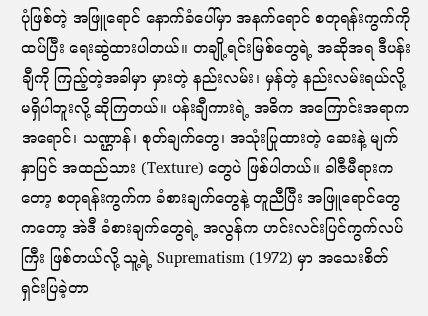ပုံဖြစ်တဲ့ အဖြူရောင် နောက်ခံပေါ်မှာ အနက်ရောင် စတုရန်းကွက်ကို ထပ်ပြီး ရေးဆွဲထားပါတယ်။ တချို့ရင်းမြစ်တွေရဲ့ အဆိုအရ ဒီပန်းချီကို ကြည့်တဲ့အခါမှာ မှားတဲ့ နည်းလမ်း၊ မှန်တဲ့ နည်းလမ်းရယ်လို့ မရှိပါဘူးလို့ ဆိုကြတယ်။ ပန်းချီကားရဲ့ အဓိက အကြောင်းအရာက အရောင်၊ သဏ္ဌာန်၊ စုတ်ချက်တွေ၊ အသုံးပြုထားတဲ့ ဆေးနဲ့ မျက်နှာပြင် အထည်သား (Texture) တွေပဲ ဖြစ်ပါတယ်။ ခါဇီမီရားကတော့ စတုရန်းကွက်က ခံစားချက်တွေနဲ့ တူညီပြီး အဖြူရောင်တွေကတော့ အဲဒီ ခံစားချက်တွေရဲ့ အလွန်က ဟင်းလင်းပြင်ကွက်လပ်ကြီး ဖြစ်တယ်လို့ သူ့ရဲ့ Suprematism (1972) မှာ အသေးစိတ် ရှင်းပြခဲ့တာ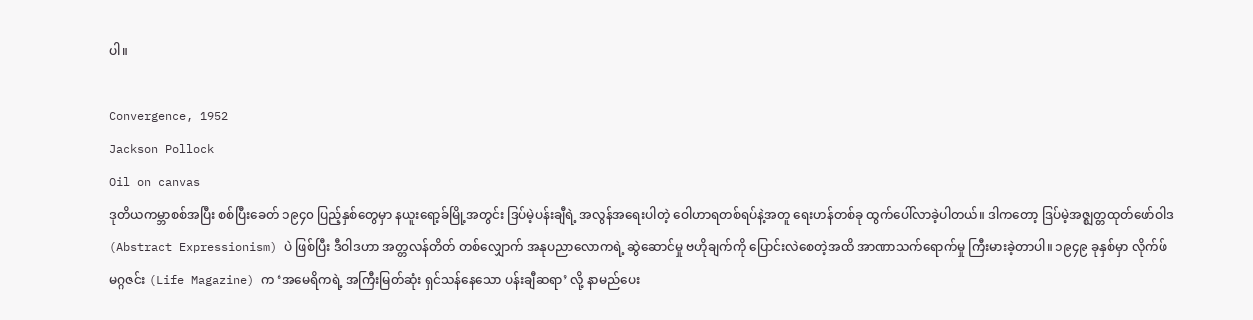ပါ။

Convergence, 1952
Jackson Pollock
Oil on canvas
ဒုတိယကမ္ဘာစစ်အပြီး စစ်ပြီးခေတ် ၁၉၄၀ ပြည့်နှစ်တွေမှာ နယူးရော့ခ်မြို့အတွင်း ဒြပ်မဲ့ပန်းချီရဲ့ အလွန်အရေးပါတဲ့ ဝေါဟာရတစ်ရပ်နဲ့အတူ ရေးဟန်တစ်ခု ထွက်ပေါ်လာခဲ့ပါတယ်။ ဒါကတော့ ဒြပ်မဲ့အဇ္ဈတ္တထုတ်ဖော်ဝါဒ (Abstract Expressionism) ပဲ ဖြစ်ပြီး ဒီဝါဒဟာ အတ္တလန်တိတ် တစ်လျှောက် အနုပညာလောကရဲ့ ဆွဲဆောင်မှု ဗဟိုချက်ကို ပြောင်းလဲစေတဲ့အထိ အာဏာသက်ရောက်မှု ကြီးမားခဲ့တာပါ။ ၁၉၄၉ ခုနှစ်မှာ လိုက်ဖ် မဂ္ဂဇင်း (Life Magazine) က ‘အမေရိကရဲ့ အကြီးမြတ်ဆုံး ရှင်သန်နေသော ပန်းချီဆရာ’ လို့ နာမည်ပေး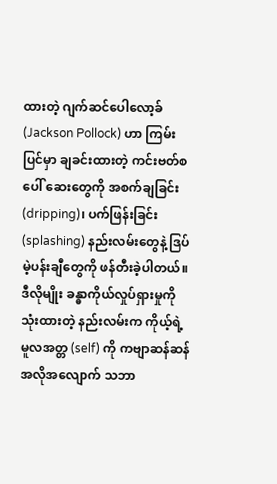ထားတဲ့ ဂျက်ဆင်ပေါလော့ခ် (Jackson Pollock) ဟာ ကြမ်းပြင်မှာ ချခင်းထားတဲ့ ကင်းဗတ်စပေါ် ဆေးတွေကို အစက်ချခြင်း (dripping)၊ ပက်ဖြန်းခြင်း (splashing) နည်းလမ်းတွေနဲ့ ဒြပ်မဲ့ပန်းချီတွေကို ဖန်တီးခဲ့ပါတယ်။ ဒီလိုမျိုး ခန္ဓာကိုယ်လှုပ်ရှားမှုကို သုံးထားတဲ့ နည်းလမ်းက ကိုယ့်ရဲ့ မူလအတ္တ (self) ကို ကဗျာဆန်ဆန် အလိုအလျောက် သဘာ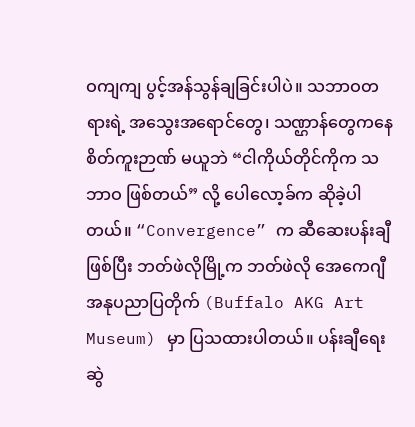ဝကျကျ ပွင့်အန်သွန်ချခြင်းပါပဲ။ သဘာဝတရားရဲ့ အသွေးအရောင်တွေ၊ သဏ္ဌာန်တွေကနေ စိတ်ကူးဉာဏ် မယူဘဲ “ငါကိုယ်တိုင်ကိုက သဘာဝ ဖြစ်တယ်” လို့ ပေါလော့ခ်က ဆိုခဲ့ပါတယ်။ “Convergence” က ဆီဆေးပန်းချီဖြစ်ပြီး ဘတ်ဖဲလိုမြို့က ဘတ်ဖဲလို အေကေဂျီ အနုပညာပြတိုက် (Buffalo AKG Art Museum) မှာ ပြသထားပါတယ်။ ပန်းချီရေးဆွဲ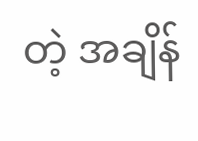တဲ့ အချိန်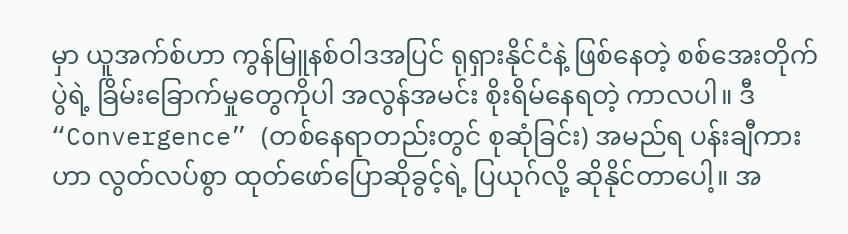မှာ ယူအက်စ်ဟာ ကွန်မြူနစ်ဝါဒအပြင် ရုရှားနိုင်ငံနဲ့ ဖြစ်နေတဲ့ စစ်အေးတိုက်ပွဲရဲ့ ခြိမ်းခြောက်မှုတွေကိုပါ အလွန်အမင်း စိုးရိမ်နေရတဲ့ ကာလပါ။ ဒီ “Convergence” (တစ်နေရာတည်းတွင် စုဆုံခြင်း) အမည်ရ ပန်းချီကားဟာ လွတ်လပ်စွာ ထုတ်ဖော်ပြောဆိုခွင့်ရဲ့ ပြယုဂ်လို့ ဆိုနိုင်တာပေါ့။ အ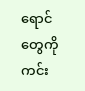ရောင်တွေကို ကင်း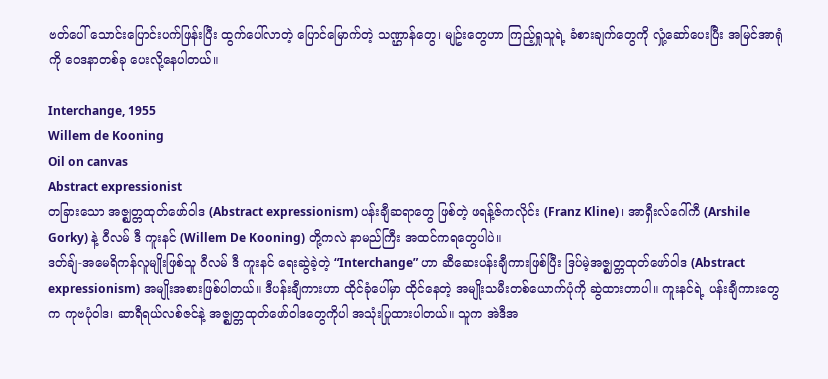ဗတ်ပေါ် သောင်းပြောင်းပက်ဖြန်းပြီး ထွက်ပေါ်လာတဲ့ ပြောင်မြောက်တဲ့ သဏ္ဌာန်တွေ၊ မျဥ်းတွေဟာ ကြည့်ရှုသူရဲ့ ခံစားချက်တွေကို လှုံ့ဆော်ပေးပြီး အမြင်အာရုံကို ဝေဒနာတစ်ခု ပေးလို့နေပါတယ်။

Interchange, 1955
Willem de Kooning
Oil on canvas
Abstract expressionist
တခြားသော အဇ္ဈတ္တထုတ်ဖော်ဝါဒ (Abstract expressionism) ပန်းချီဆရာတွေ ဖြစ်တဲ့ ဖရန့်ဇ်ကလိုင်း (Franz Kline)၊ အာရှီးလ်ဂေါ်ကီ (Arshile Gorky) နဲ့ ဝီလမ် ဒီ ကူးနင် (Willem De Kooning) တို့ကလဲ နာမည်ကြီး အထင်ကရတွေပါပဲ။
ဒတ်ချ်-အမေရိကန်လူမျိုးဖြစ်သူ ဝီလမ် ဒီ ကူးနင် ရေးဆွဲခဲ့တဲ့ “Interchange” ဟာ ဆီဆေးပန်းချီကားဖြစ်ပြီး ဒြပ်မဲ့အဇ္ဈတ္တထုတ်ဖော်ဝါဒ (Abstract expressionism) အမျိုးအစားဖြစ်ပါတယ်။ ဒီပန်းချီကားဟာ ထိုင်ခုံပေါ်မှာ ထိုင်နေတဲ့ အမျိုးသမီးတစ်ယောက်ပုံကို ဆွဲထားတာပါ။ ကူးနင်ရဲ့ ပန်းချီကားတွေက ကုဗပုံဝါဒ၊ ဆာရီရယ်လစ်ဇင်နဲ့ အဇ္ဈတ္တထုတ်ဖော်ဝါဒတွေကိုပါ အသုံးပြုထားပါတယ်။ သူက အဲဒီအ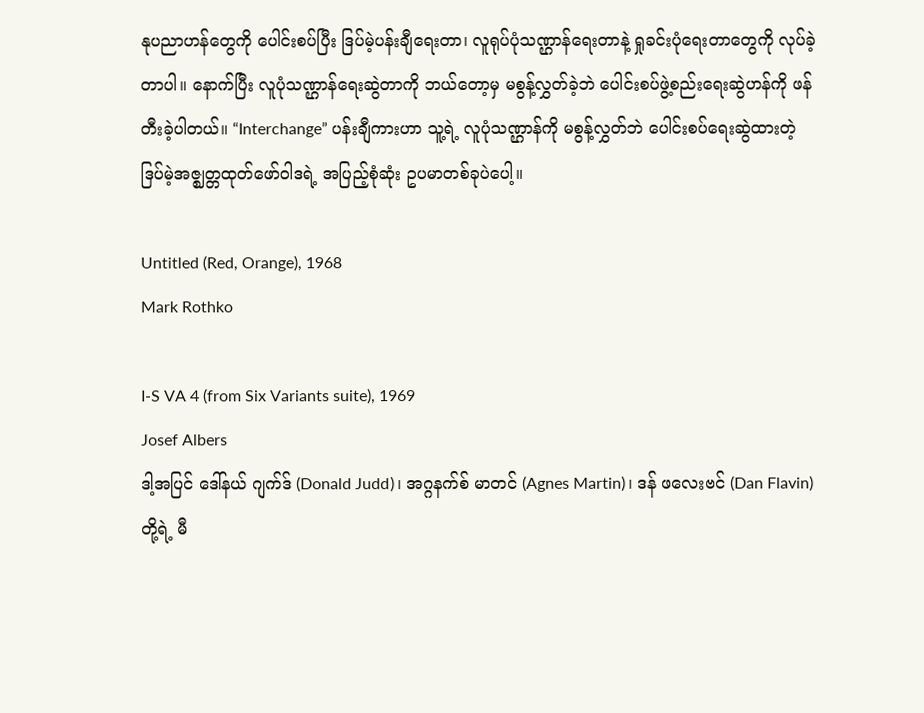နုပညာဟန်တွေကို ပေါင်းစပ်ပြီး ဒြပ်မဲ့ပန်းချီရေးတာ၊ လူရုပ်ပုံသဏ္ဌာန်ရေးတာနဲ့ ရှုခင်းပုံရေးတာတွေကို လုပ်ခဲ့တာပါ။ နောက်ပြီး လူပုံသဏ္ဌာန်ရေးဆွဲတာကို ဘယ်တော့မှ မစွန့်လွှတ်ခဲ့ဘဲ ပေါင်းစပ်ဖွဲ့စည်းရေးဆွဲဟန်ကို ဖန်တီးခဲ့ပါတယ်။ “Interchange” ပန်းချီကားဟာ သူ့ရဲ့ လူပုံသဏ္ဌာန်ကို မစွန့်လွှတ်ဘဲ ပေါင်းစပ်ရေးဆွဲထားတဲ့ ဒြပ်မဲ့အဇ္ဈတ္တထုတ်ဖော်ဝါဒရဲ့ အပြည့်စုံဆုံး ဥပမာတစ်ခုပဲပေါ့။

Untitled (Red, Orange), 1968
Mark Rothko

I-S VA 4 (from Six Variants suite), 1969
Josef Albers
ဒါ့အပြင် ဒေါ်နယ် ဂျက်ဒ် (Donald Judd)၊ အဂ္ဂနက်စ် မာတင် (Agnes Martin)၊ ဒန် ဖလေးဗင် (Dan Flavin) တို့ရဲ့ မီ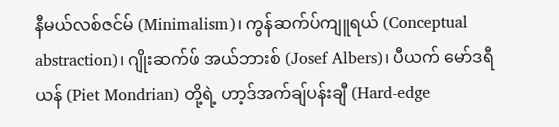နီမယ်လစ်ဇင်မ် (Minimalism)၊ ကွန်ဆက်ပ်ကျူရယ် (Conceptual abstraction)၊ ဂျိုးဆက်ဖ် အယ်ဘားစ် (Josef Albers)၊ ပီယက် မော်ဒရီယန် (Piet Mondrian) တို့ရဲ့ ဟာ့ဒ်အက်ချ်ပန်းချီ (Hard-edge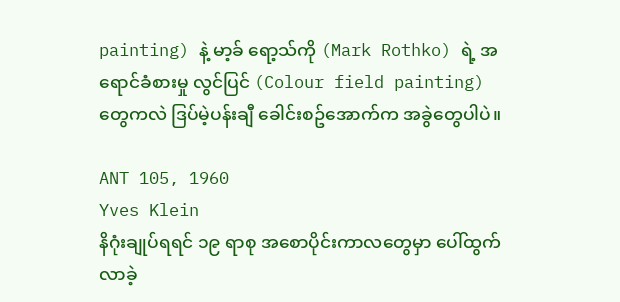painting) နဲ့ မာ့ခ် ရော့သ်ကို (Mark Rothko) ရဲ့ အရောင်ခံစားမှု လွင်ပြင် (Colour field painting) တွေကလဲ ဒြပ်မဲ့ပန်းချီ ခေါင်းစဥ်အောက်က အခွဲတွေပါပဲ။

ANT 105, 1960
Yves Klein
နိဂုံးချုပ်ရရင် ၁၉ ရာစု အစောပိုင်းကာလတွေမှာ ပေါ်ထွက်လာခဲ့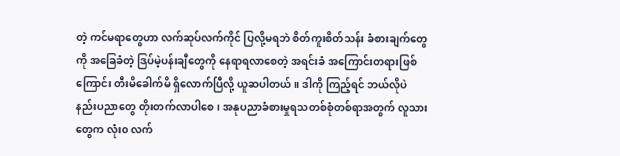တဲ့ ကင်မရာတွေဟာ လက်ဆုပ်လက်ကိုင် ပြလို့မရဘဲ စိတ်ကူးစိတ်သန်း ခံစားချက်တွေကို အခြေခံတဲ့ ဒြပ်မဲ့ပန်းချီတွေကို နေရာရလာစေတဲ့ အရင်းခံ အကြောင်းတရားဖြစ်ကြောင်း တီးမိခေါက်မိ ရှိလောက်ပြီလို့ ယူဆပါတယ်။ ဒါကို ကြည့်ရင် ဘယ်လိုပဲ နည်းပညာတွေ တိုးတက်လာပါစေ၊ အနုပညာခံစားမှုရသတစ်စုံတစ်ရာအတွက် လူသားတွေက လုံး၀ လက်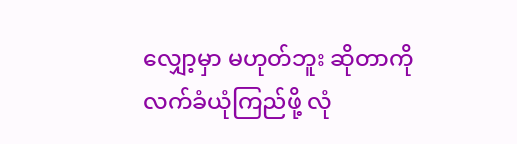လျှော့မှာ မဟုတ်ဘူး ဆိုတာကို လက်ခံယုံကြည်ဖို့ လုံ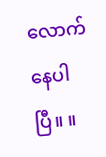လောက်နေပါပြီ။ ။